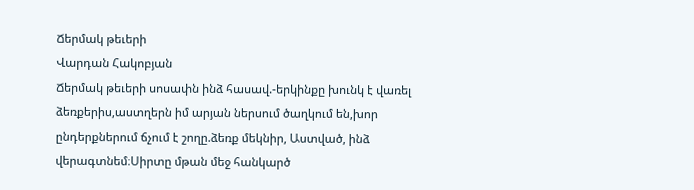Ճերմակ թեւերի
Վարդան Հակոբյան
Ճերմակ թեւերի սոսափն ինձ հասավ.-երկինքը խունկ է վառել ձեռքերիս,աստղերն իմ արյան ներսում ծաղկում են,խոր ընդերքներում ճչում է շողը.ձեռք մեկնիր, Աստված, ինձ վերագտնեմ։Սիրտը մթան մեջ հանկարծ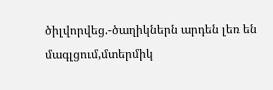ծիլվորվեց.-ծաղիկներն արդեն լեռ են մագլցում,մտերմիկ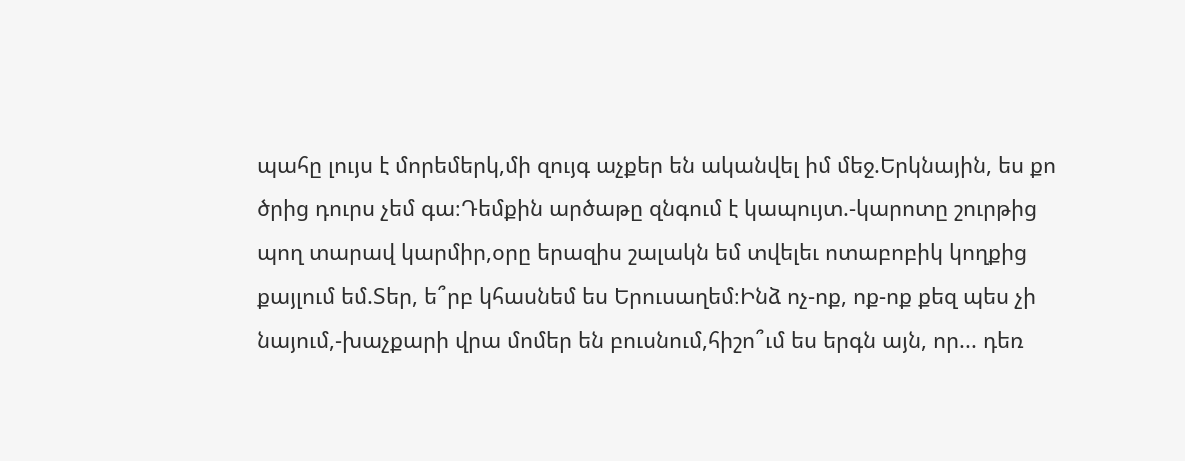պահը լույս է մորեմերկ,մի զույգ աչքեր են ականվել իմ մեջ.Երկնային, ես քո ծրից դուրս չեմ գա։Դեմքին արծաթը զնգում է կապույտ.-կարոտը շուրթից պող տարավ կարմիր,օրը երազիս շալակն եմ տվելեւ ոտաբոբիկ կողքից քայլում եմ.Տեր, ե՞րբ կհասնեմ ես Երուսաղեմ։Ինձ ոչ-ոք, ոք-ոք քեզ պես չի նայում,-խաչքարի վրա մոմեր են բուսնում,հիշո՞ւմ ես երգն այն, որ... դեռ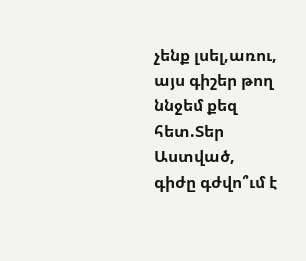չենք լսել,առու, այս գիշեր թող ննջեմ քեզ հետ.Տեր Աստված, գիժը գժվո՞ւմ է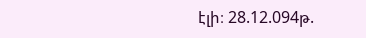էլի։ 28.12.094թ.